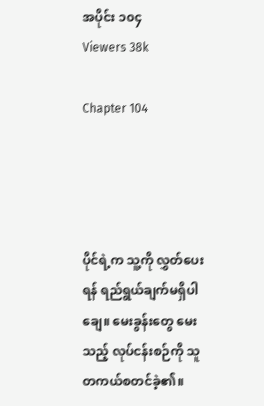အပိုင်း ၁၀၄
Viewers 38k

Chapter 104




ပိုင်ရဲ့က သူ့ကို လွှတ်ပေးရန် ရည်ရွယ်ချက်မရှိပါချေ။ မေးခွန်းတွေ မေးသည့် လုပ်ငန်းစဉ်ကို သူတကယ်စတင်ခဲ့၏။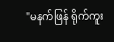"မနက်ဖြန် ရိုက်ကူး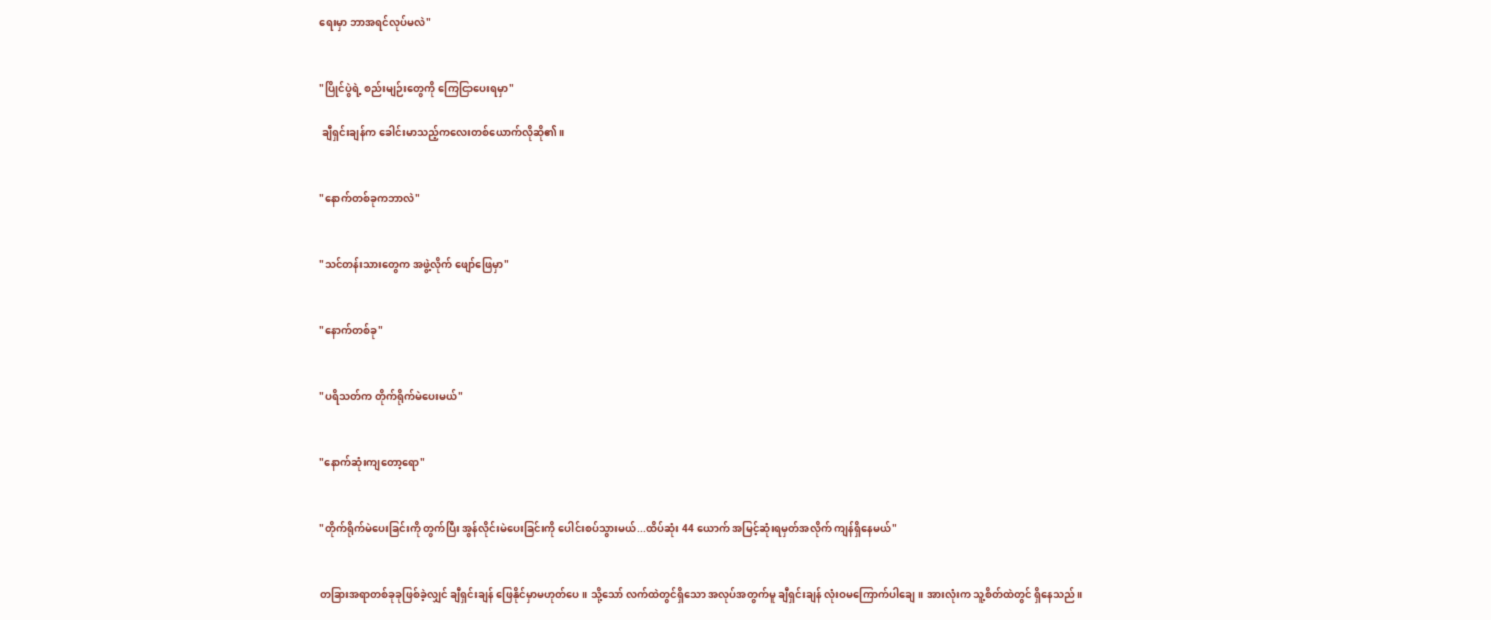ရေးမှာ ဘာအရင်လုပ်မလဲ"


"ပြိုင်ပွဲရဲ့ စည်းမျဉ်းတွေကို ကြေငြာပေးရမှာ"

 ချီရှင်းချန်က ခေါင်းမာသည့်ကလေးတစ်ယောက်လိုဆို၏။


"နောက်တစ်ခုကဘာလဲ"


"သင်တန်းသားတွေက အဖွဲ့လိုက် ဖျော်ဖြေမှာ"


"နောက်တစ်ခု"


"ပရိသတ်က တိုက်ရိုက်မဲပေးမယ်"


"နောက်ဆုံးကျတော့ရော"


"တိုက်ရိုက်မဲပေးခြင်းကို တွက်ပြီး အွန်လိုင်းမဲပေးခြင်းကို ပေါင်းစပ်သွားမယ်...ထိပ်ဆုံး 44 ယောက် အမြင့်ဆုံးရမှတ်အလိုက် ကျန်ရှိနေမယ်"


တခြားအရာတစ်ခုခုဖြစ်ခဲ့လျှင် ချီရှင်းချန် ဖြေနိုင်မှာမဟုတ်ပေ။ သို့သော် လက်ထဲတွင်ရှိသော အလုပ်အတွက်မူ ချီရှင်းချန် လုံးဝမကြောက်ပါချေ။ အားလုံးက သူ့စိတ်ထဲတွင် ရှိနေသည်။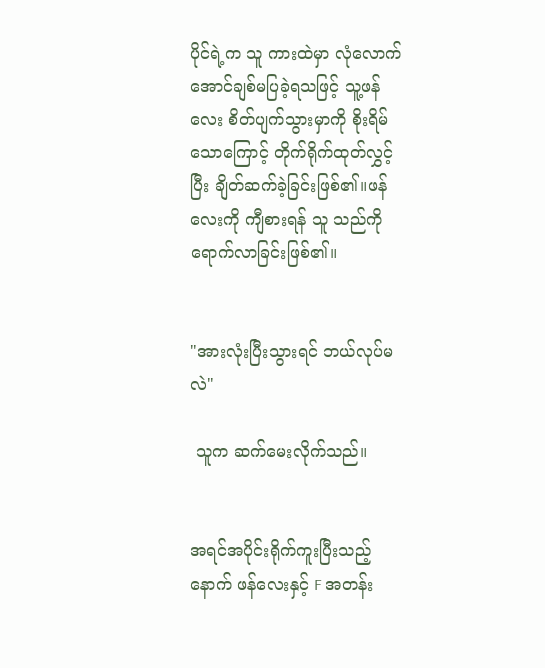ပိုင်ရဲ့က သူ ကားထဲမှာ လုံလောက်အောင်ချစ်မပြခဲ့ရသဖြင့် သူ့ဖန်လေး စိတ်ပျက်သွားမှာကို စိုးရိမ်သောကြောင့် တိုက်ရိုက်ထုတ်လွှင့်ပြီး ချိတ်ဆက်ခဲ့ခြင်းဖြစ်၏။ဖန်လေးကို ကျီစားရန် သူ သည်ကိုရောက်လာခြင်းဖြစ်၏။


"အားလုံးပြီးသွားရင် ဘယ်လုပ်မလဲ"

 သူက ဆက်မေးလိုက်သည်။


အရင်အပိုင်းရိုက်ကူးပြီးသည့်နောက် ဖန်လေးနှင့် F အတန်း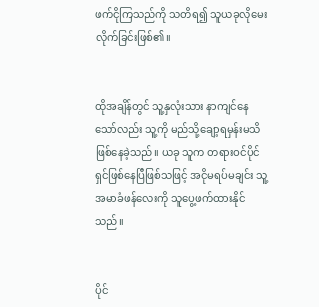ဖက်ငိုကြသည်ကို သတိရ၍ သူယခုလိုမေးလိုက်ခြင်းဖြစ်၏။


ထိုအချိန်တွင် သူ့နှလုံးသား နာကျင်နေသော်လည်း သူ့ကို မည်သို့ချော့ရမှန်းမသိ ဖြစ်နေခဲ့သည်။ ယခု သူက တရားဝင်ပိုင်ရှင်ဖြစ်နေပြီဖြစ်သဖြင့် အငိုမရပ်မချင်း သူ့အမာခံဖန်လေးကို သူပွေ့ဖက်ထားနိုင်သည်။


ပိုင်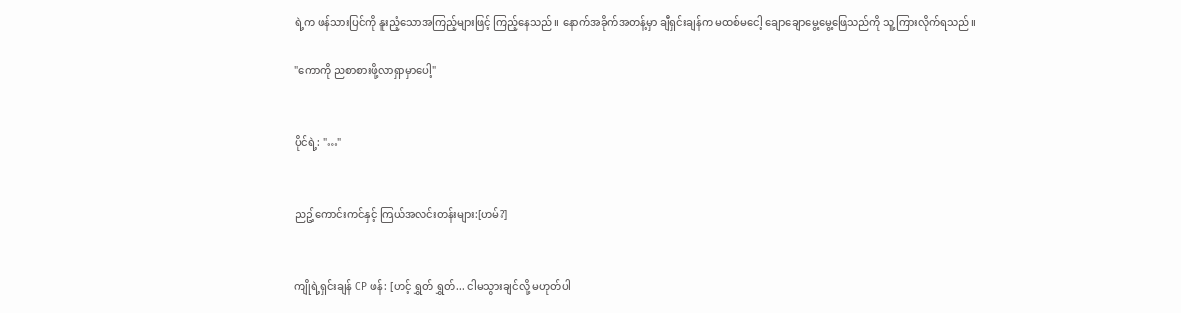ရဲ့က ဖန်သားပြင်ကို နူးညံ့သောအကြည့်များဖြင့် ကြည့်နေသည်။ နောက်အခိုက်အတန့်မှာ ချီရှင်းချန်က မထစ်မငေါ့ ချောချောမွေ့မွေ့ဖြေသည်ကို သူ့ကြားလိုက်ရသည်။

"ကောကို ညစာစားဖို့လာရှာမှာပေါ့"


ပိုင်ရဲ့: "…"


ညဥ့်ကောင်းကင်နှင့် ကြယ်အလင်းတန်းများ:[ဟမ်?]


ကျိုရဲ့ရှင်းချန် CP ဖန်: [ဟင့် ရွှတ် ရွှတ်... ငါမသွားချင်လို့ မဟုတ်ပါ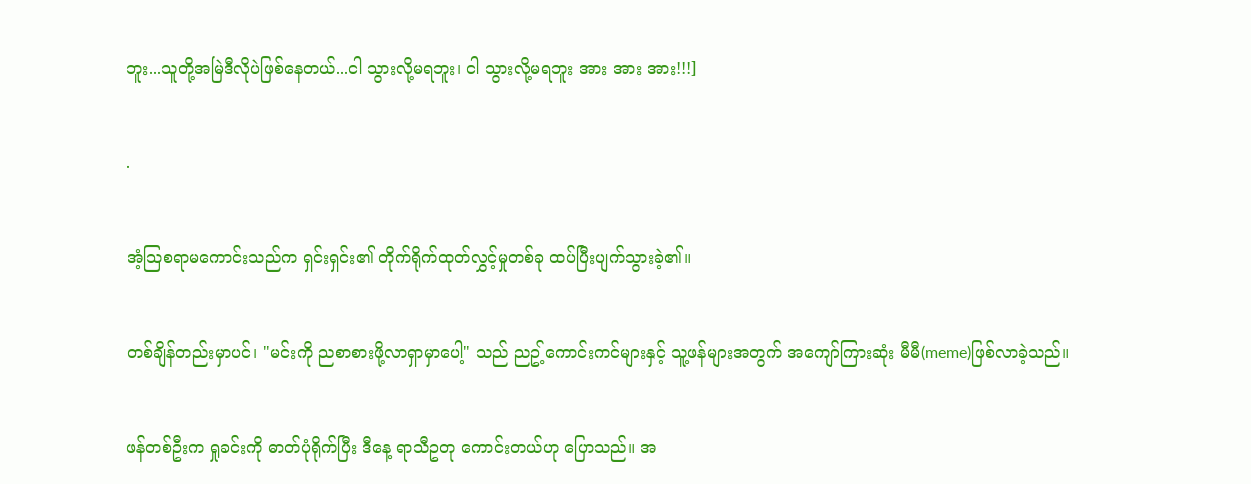ဘူး...သူတို့အမြဲဒီလိုပဲဖြစ်နေတယ်...ငါ သွားလို့မရဘူး၊ ငါ သွားလို့မရဘူး အား အား အား!!!]


.


အံ့သြစရာမကောင်းသည်က ရှင်းရှင်း၏ တိုက်ရိုက်ထုတ်လွှင့်မှုတစ်ခု ထပ်ပြီးပျက်သွားခဲ့၏။


တစ်ချိန်တည်းမှာပင်၊ "မင်းကို ညစာစားဖို့လာရှာမှာပေါ့" သည် ညဥ့်ကောင်းကင်များနှင့် သူ့ဖန်များအတွက် အကျော်ကြားဆုံး မီမီ(meme)ဖြစ်လာခဲ့သည်။


ဖန်တစ်ဦးက ရှုခင်းကို ဓာတ်ပုံရိုက်ပြီး ဒီနေ့ ရာသီဥတု ကောင်းတယ်ဟု ပြောသည်။ အ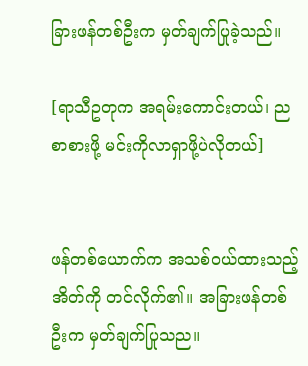ခြားဖန်တစ်ဦးက မှတ်ချက်ပြုခဲ့သည်။

[ရာသီဥတုက အရမ်းကောင်းတယ်၊ ညစာစားဖို့ မင်းကိုလာရှာဖို့ပဲလိုတယ်]


ဖန်တစ်ယောက်က အသစ်ဝယ်ထားသည့် အိတ်ကို တင်လိုက်၏။ အခြားဖန်တစ်ဦးက မှတ်ချက်ပြုသည။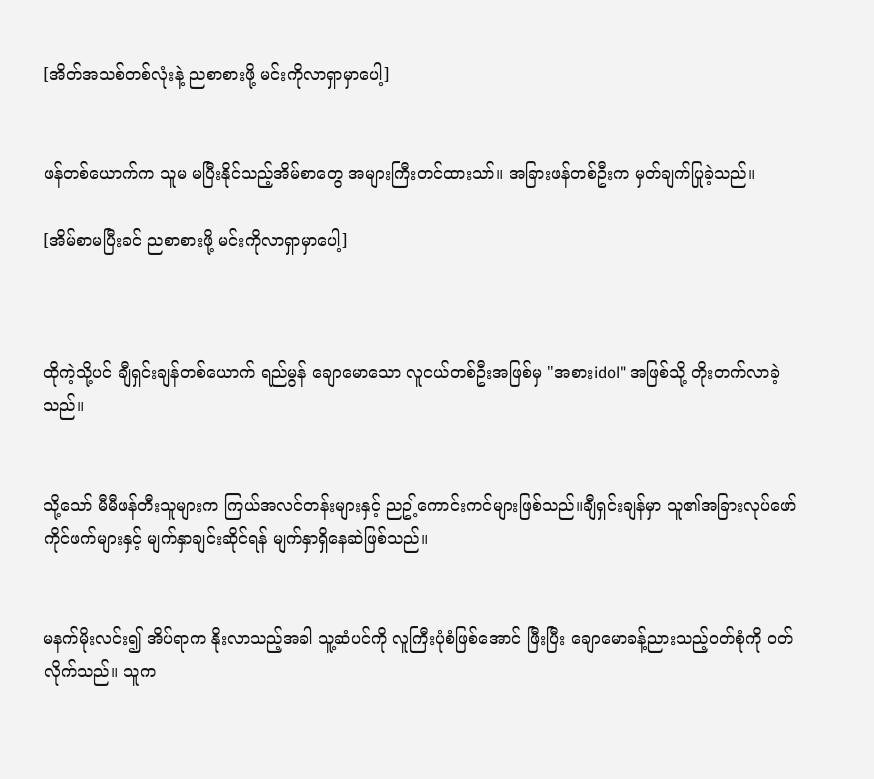[အိတ်အသစ်တစ်လုံးနဲ့ ညစာစားဖို့ မင်းကိုလာရှာမှာပေါ့]


ဖန်တစ်ယောက်က သူမ မပြီးနိုင်သည့်အိမ်စာတွေ အများကြီးတင်ထားသာ်။ အခြားဖန်တစ်ဦးက မှတ်ချက်ပြုခဲ့သည်။

[အိမ်စာမပြီးခင် ညစာစားဖို့ မင်းကိုလာရှာမှာပေါ့]



ထိုကဲ့သို့ပင် ချီရှင်းချန်တစ်ယောက် ရည်မွန် ချောမောသော လူငယ်တစ်ဦးအဖြစ်မှ "အစားidol" အဖြစ်သို့ တိုးတက်လာခဲ့သည်။


သို့သော် မီမီဖန်တီးသူများက ကြယ်အလင်တန်းများနှင့် ညဥ့်ကောင်းကင်များဖြစ်သည်။ချီရှင်းချန်မှာ သူ၏အခြားလုပ်ဖော်ကိုင်ဖက်များနှင့် မျက်နှာချင်းဆိုင်ရန် မျက်နှာရှိနေဆဲဖြစ်သည်။


မနက်မိုးလင်း၍ အိပ်ရာက နိုးလာသည့်အခါ သူ့ဆံပင်ကို လူကြီးပုံစံဖြစ်အောင် ဖြီးပြီး ချောမောခန့်ညားသည့်ဝတ်စုံကို ၀တ်လိုက်သည်။ သူက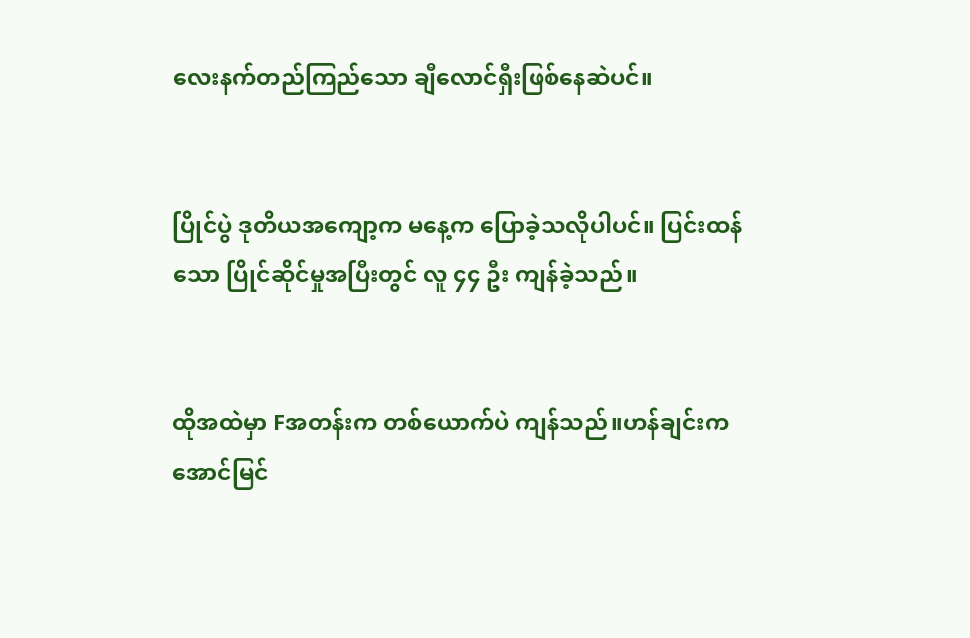လေးနက်တည်ကြည်သော ချီလောင်ရှီးဖြစ်နေဆဲပင်။


ပြိုင်ပွဲ ဒုတိယအကျော့က မနေ့က ပြောခဲ့သလိုပါပင်။ ပြင်းထန်သော ပြိုင်ဆိုင်မှုအပြီးတွင် လူ ၄၄ ဦး ကျန်ခဲ့သည်။


ထိုအထဲမှာ Fအတန်းက တစ်ယောက်ပဲ ကျန်သည်။ဟန်ချင်းက အောင်မြင်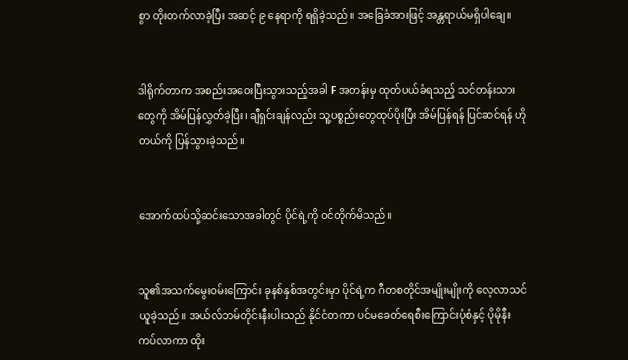စွာ တိုးတက်လာခဲ့ပြီး အဆင့် ၉ နေရာကို ရရှိခဲ့သည်။ အခြေခံအားဖြင့် အန္တရာယ်မရှိပါချေ။


ဒါရိုက်တာက အစည်းအဝေးပြီးသွားသည့်အခါ F အတန်းမှ ထုတ်ပယ်ခံရသည့် သင်တန်းသားတွေကို အိမ်ပြန်လွှတ်ခဲ့ပြီး၊ ချီရှင်းချန်လည်း သူ့ပစ္စည်းတွေထုပ်ပိုးပြီး အိမ်ပြန်ရန် ပြင်ဆင်ရန် ဟိုတယ်ကို ပြန်သွားခဲ့သည်။


အောက်ထပ်သို့ဆင်းသောအခါတွင် ပိုင်ရဲ့ကို ဝင်တိုက်မိသည်။


သူ၏အသက်မွေးဝမ်းကြောင်း ခုနစ်နှစ်အတွင်းမှာ ပိုင်ရဲ့က ဂီတစတိုင်အမျိုးမျိုးကို လေ့လာသင်ယူခဲ့သည်။ အယ်လ်ဘမ်တိုင်းနီးပါးသည် နိုင်ငံတကာ ပင်မခေတ်ရေစီးကြောင်းပုံစံနှင့် ပိုမိုနီးကပ်လာကာ ထိုး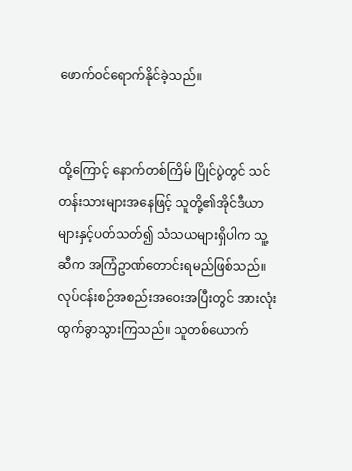ဖောက်ဝင်ရောက်နိုင်ခဲ့သည်။


ထို့ကြောင့် နောက်တစ်ကြိမ် ပြိုင်ပွဲတွင် သင်တန်းသားများအနေဖြင့် သူတို့၏အိုင်ဒီယာများနှင့်ပတ်သတ်၍ သံသယများရှိပါက သူ့ဆီက အကြံဥာဏ်တောင်းရမည်ဖြစ်သည်။ လုပ်ငန်းစဉ်အစည်းအဝေးအပြီးတွင် အားလုံး ထွက်ခွာသွားကြသည်။ သူတစ်ယောက်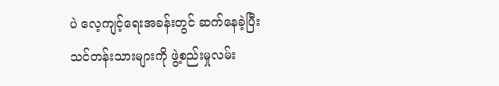ပဲ လေ့ကျင့်ရေးအခန်းတွင် ဆက်နေခဲ့ပြီး သင်တန်းသားများကို ဖွဲ့စည်းမှုလမ်း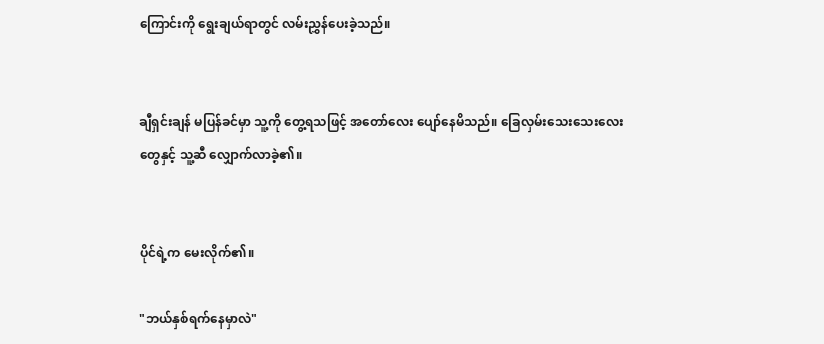ကြောင်းကို ရွေးချယ်ရာတွင် လမ်းညွှန်ပေးခဲ့သည်။


ချီရှင်းချန် မပြန်ခင်မှာ သူ့ကို တွေ့ရသဖြင့် အတော်လေး ပျော်နေမိသည်။ ခြေလှမ်းသေးသေးလေးတွေနှင့် သူ့ဆီ လျှောက်လာခဲ့၏။


ပိုင်ရဲ့က မေးလိုက်၏။

"ဘယ်နှစ်ရက်နေမှာလဲ"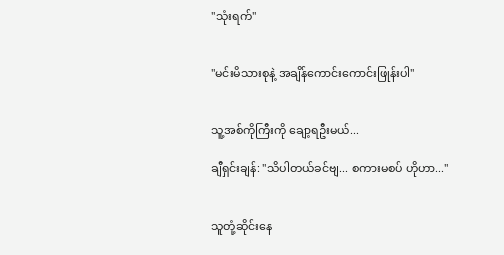"သုံးရက်"


"မင်းမိသားစုနဲ့ အချိန်ကောင်းကောင်းဖြုန်းပါ"


သူ့အစ်ကိုကြီးကို ချော့ရဦးမယ်...

ချီရှင်းချန်: "သိပါတယ်ခင်ဗျ... စကားမစပ် ဟိုဟာ..."


သူတုံ့ဆိုင်းနေ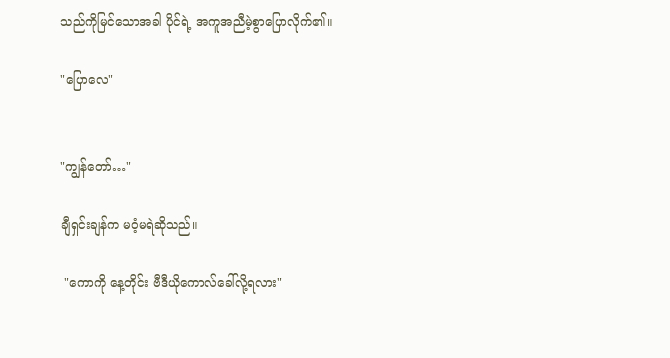သည်ကိုမြင်သောအခါ ပိုင်ရဲ့ အကူအညီမဲ့စွာပြောလိုက်၏။

"ပြောလေ"


"ကျွန်တော်…"

ချီရှင်းချန်က မဝံ့မရဲဆိုသည်။

 "ကောကို နေ့တိုင်း ဗီဒီယိုကောလ်ခေါ်လို့ရလား"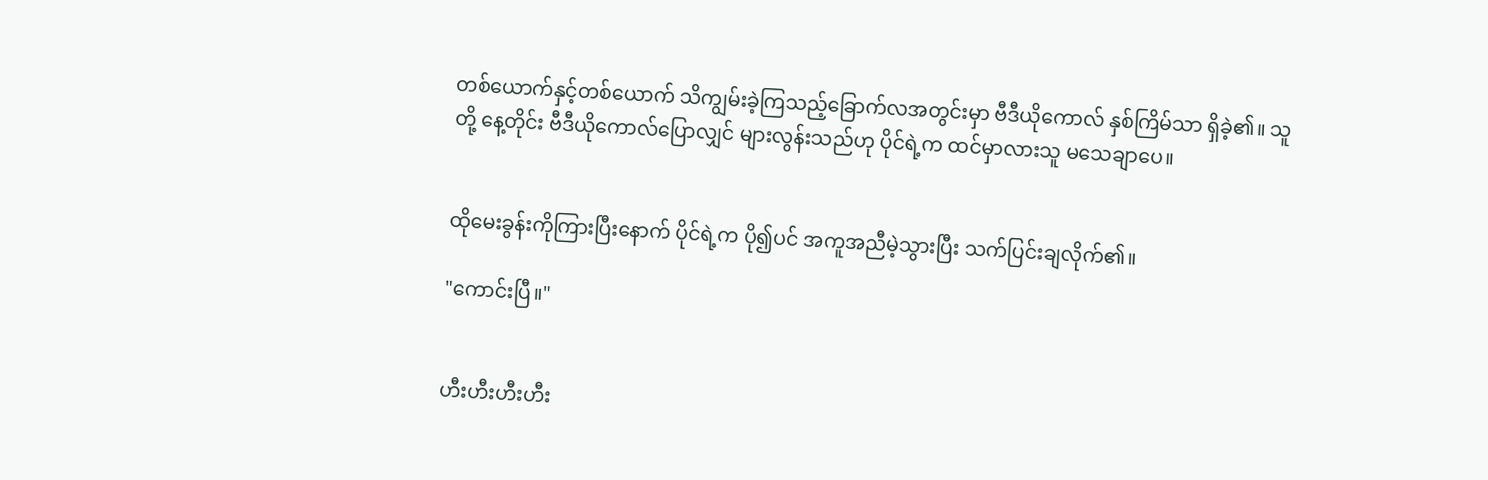တစ်ယောက်နှင့်တစ်ယောက် သိကျွမ်းခဲ့ကြသည့်ခြောက်လအတွင်းမှာ ဗီဒီယိုကောလ် နှစ်ကြိမ်သာ ရှိခဲ့၏။ သူတို့ နေ့တိုင်း ဗီဒီယိုကောလ်ပြောလျှင် များလွန်းသည်ဟု ပိုင်ရဲ့က ထင်မှာလားသူ မသေချာပေ။


ထိုမေးခွန်းကိုကြားပြီးနောက် ပိုင်ရဲ့က ပို၍ပင် အကူအညီမဲ့သွားပြီး သက်ပြင်းချလိုက်၏။

"ကောင်းပြီ။"


ဟီးဟီးဟီးဟီး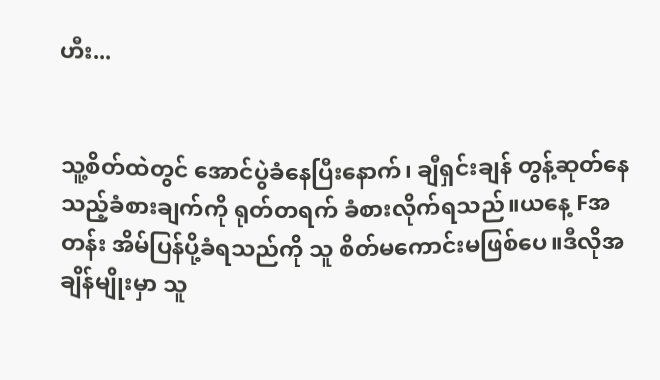ဟီး...


သူ့စိတ်ထဲတွင် အောင်ပွဲခံနေပြီးနောက်၊ ချီရှင်းချန် တွန့်ဆုတ်နေသည့်ခံစားချက်ကို ရုတ်တရက် ခံစားလိုက်ရသည်။ယနေ့ Fအတန်း အိမ်ပြန်ပို့ခံရသည်ကို သူ စိတ်မကောင်းမဖြစ်ပေ။ဒီလိုအချိန်မျိုးမှာ သူ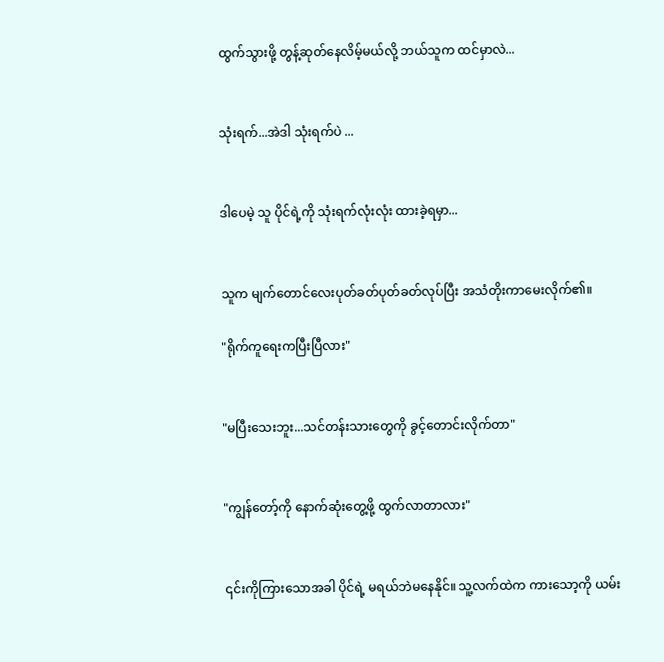ထွက်သွားဖို့ တွန့်ဆုတ်နေလိမ့်မယ်လို့ ဘယ်သူက ထင်မှာလဲ...


သုံးရက်...အဲဒါ သုံးရက်ပဲ ...


ဒါပေမဲ့ သူ ပိုင်ရဲ့ကို သုံးရက်လုံးလုံး ထားခဲ့ရမှာ...


သူက မျက်တောင်လေးပုတ်ခတ်ပုတ်ခတ်လုပ်ပြီး အသံတိုးကာမေးလိုက်၏။

"ရိုက်ကူရေးကပြီးပြီလား"


"မပြီးသေးဘူး...သင်တန်းသားတွေကို ခွင့်တောင်းလိုက်တာ"


"ကျွန်တော့်ကို နောက်ဆုံးတွေ့ဖို့ ထွက်လာတာလား"


၎င်းကိုကြားသောအခါ ပိုင်ရဲ့ မရယ်ဘဲမနေနိုင်။ သူ့လက်ထဲက ကားသော့ကို ယမ်း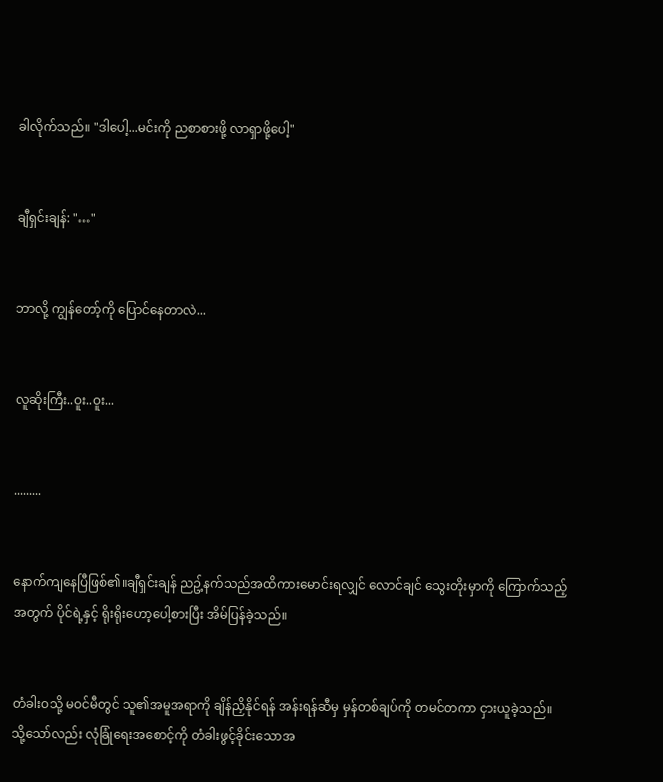ခါလိုက်သည်။ "ဒါပေါ့...မင်းကို ညစာစားဖို့ လာရှာဖို့ပေါ့"


ချီရှင်းချန်: "…"


ဘာလို့ ကျွန်တော့်ကို ပြောင်နေတာလဲ...


လူဆိုးကြီး..ဝူး..ဝူး...


.........


နောက်ကျနေပြီဖြစ်၏။ချီရှင်းချန် ညဥ့်နက်သည်အထိကားမောင်းရလျှင် လောင်ချင် သွေးတိုးမှာကို ကြောက်သည့်အတွက် ပိုင်ရဲ့နှင့် ရိုးရိုးဟော့ပေါ့စားပြီး အိမ်ပြန်ခဲ့သည်။


တံခါးဝသို့ မဝင်မီတွင် သူ၏အမူအရာကို ချိန်ညှိနိုင်ရန် အန်းရန်ဆီမှ မှန်တစ်ချပ်ကို တမင်တကာ ငှားယူခဲ့သည်။ သို့သော်လည်း လုံခြုံရေးအစောင့်ကို တံခါးဖွင့်ခိုင်းသောအ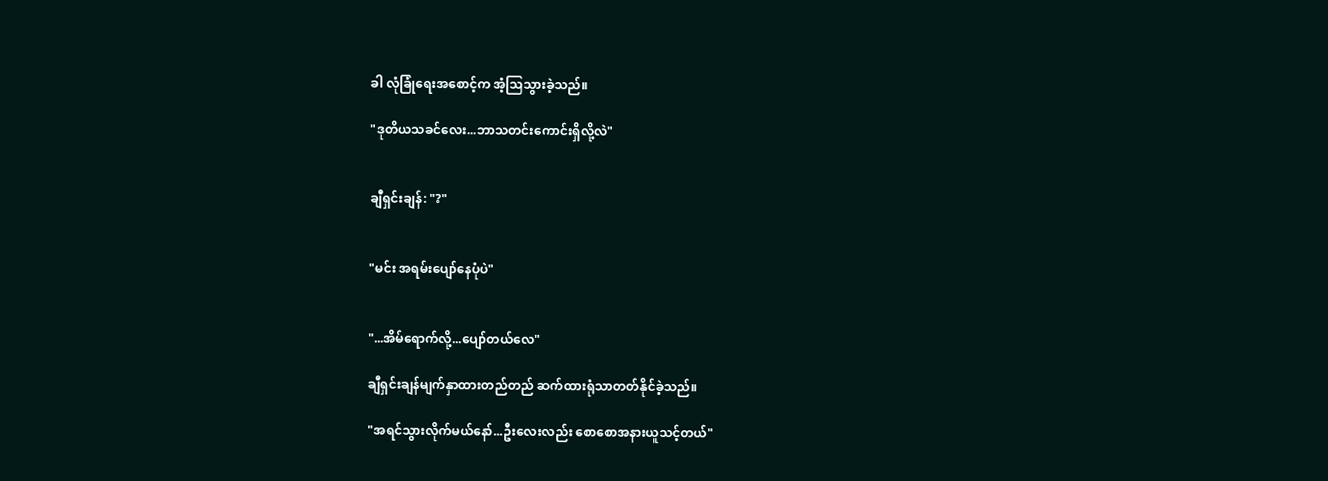ခါ လုံခြုံရေးအစောင့်က အံ့သြသွားခဲ့သည်။

"ဒုတိယသခင်လေး...ဘာသတင်းကောင်းရှိလို့လဲ"


ချီရှင်းချန်: "?"


"မင်း အရမ်းပျော်နေပုံပဲ"


"...အိမ်ရောက်လို့...ပျော်တယ်လေ"

ချီရှင်းချန်မျက်နှာထားတည်တည် ဆက်ထားရုံသာတတ်နိုင်ခဲ့သည်။

"အရင်သွားလိုက်မယ်နော်...ဦးလေးလည်း စောစောအနားယူသင့်တယ်"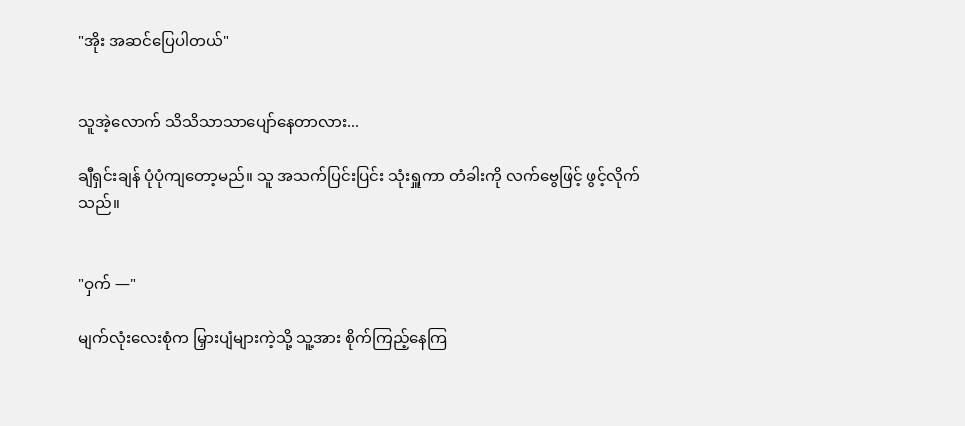"အိုး အဆင်ပြေပါတယ်"


သူအဲ့လောက် သိသိသာသာပျော်နေတာလား...

ချီရှင်းချန် ပုံပုံကျတော့မည်။ သူ အသက်ပြင်းပြင်း သုံးရှူကာ တံခါးကို လက်ဗွေဖြင့် ဖွင့်လိုက်သည်။


"ဝှက် —"

မျက်လုံးလေးစုံက မြှားပျံများကဲ့သို့ သူ့အား စိုက်ကြည့်နေကြ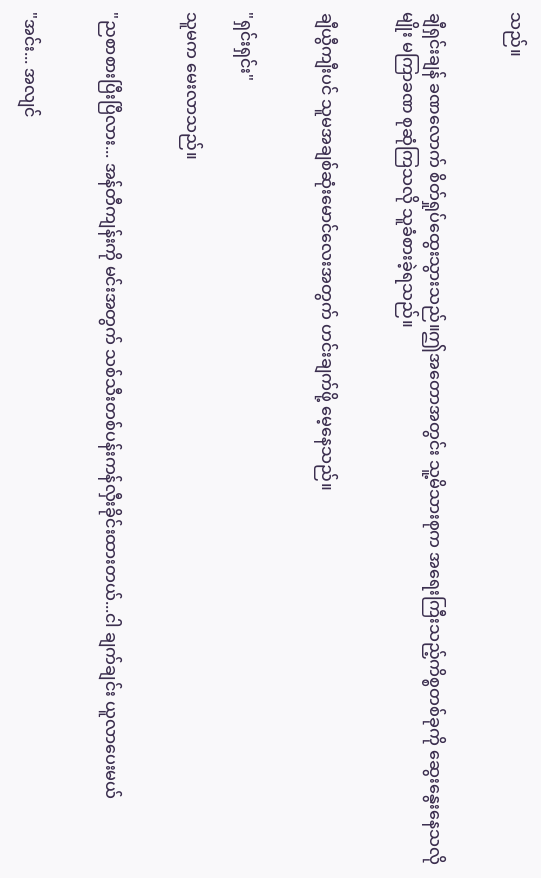သည်။


ချီရှင်းချန် ခဏလောက် စိတ်ရှုပ်ထွေးသွားသည်။ဤအတောအတွင်း သူ့မိသားစုက အရေးကြီးသည့်ကိစ္စတစ်ခုကို ဆွေးနွေးနေသလိုမျိုး မကြာခဏ စုဆုံကြသလို သူခံစားခဲ့ရသည်။


ချီယွီကျီးပင် သူမအချစ်ဆုံးမောင်လေးအတွက် ဟင်းချက်ဖို့ မေ့နေသည်။


"ရှင်းရှင်း"

သူမက မေးလာသည်။


"ညစာစားပြီးပြီလား... အန်တီကျန်းကို မင်းအတွက် သစ်သီးတစ်ပန်းကန်လှီးခိုင်းထားတယ်...ငါ ချက်ချင်း ယူလာပေးမယ်


"အင်း... အလျင်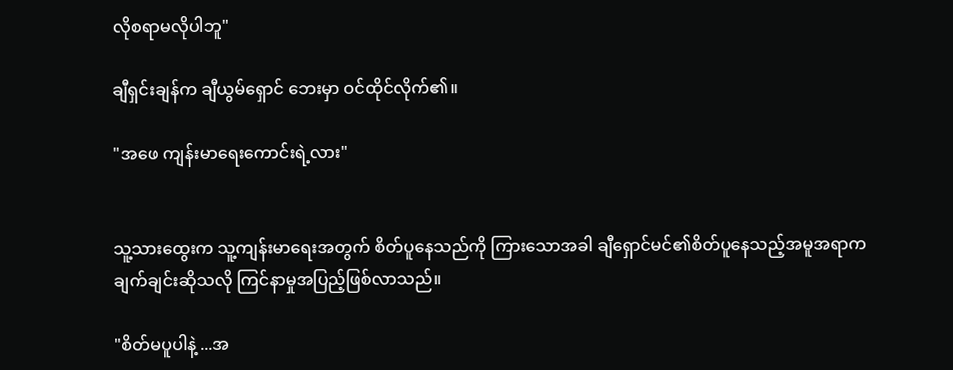လိုစရာမလိုပါဘူ"

ချီရှင်းချန်က ချီယွမ်ရှောင် ဘေးမှာ ဝင်ထိုင်လိုက်၏။

"အဖေ ကျန်းမာရေးကောင်းရဲ့လား"


သူ့သားထွေးက သူ့ကျန်းမာရေးအတွက် စိတ်ပူနေသည်ကို ကြားသောအခါ ချီရှောင်မင်၏စိတ်ပူနေသည့်အမူအရာက ချက်ချင်းဆိုသလို ကြင်နာမှုအပြည့်ဖြစ်လာသည်။

"စိတ်မပူပါနဲ့ ...အ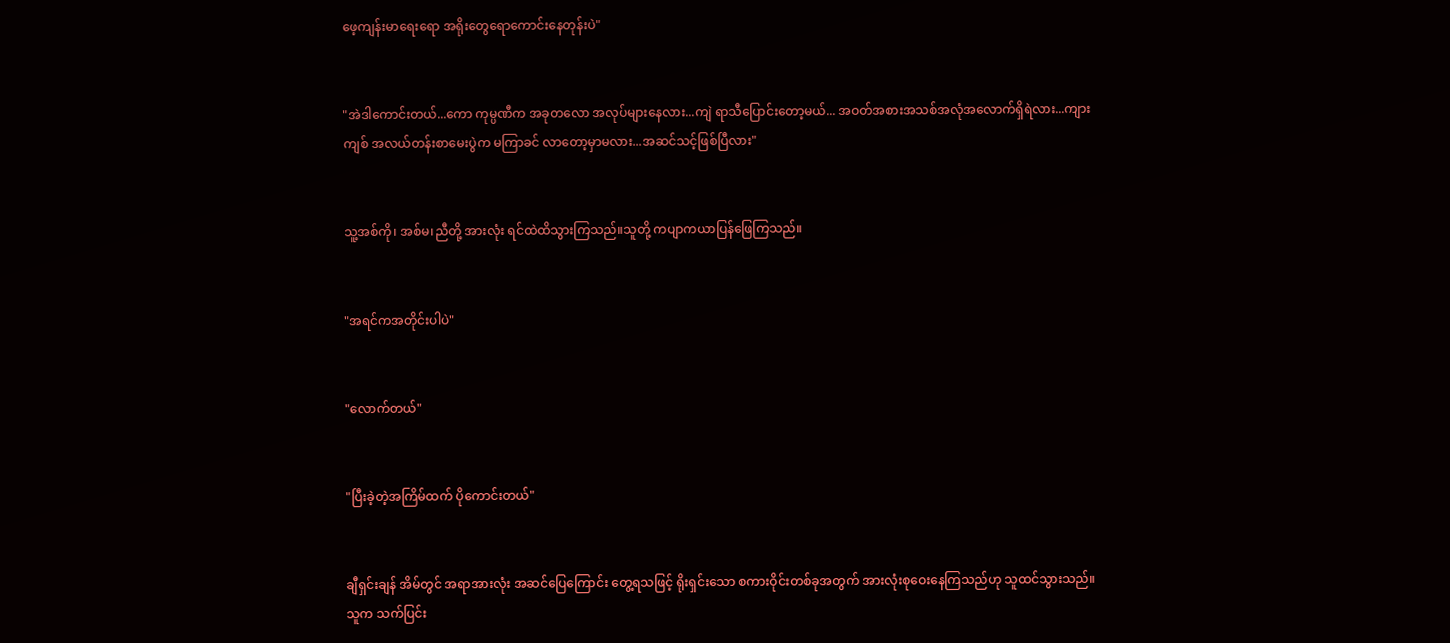ဖေ့ကျန်းမာရေးရော အရိုးတွေရောကောင်းနေတုန်းပဲ"


"အဲဒါကောင်းတယ်...ကော ကုမ္ပဏီက အခုတလော အလုပ်များနေလား...ကျဲ ရာသီပြောင်းတော့မယ်... အဝတ်အစားအသစ်အလုံအလောက်ရှိရဲလား...ကျားကျစ် အလယ်တန်းစာမေးပွဲက မကြာခင် လာတော့မှာမလား...အဆင်သင့်ဖြစ်ပြီလား"


သူ့အစ်ကို၊ အစ်မ၊ညီတို့ အားလုံး ရင်ထဲထိသွားကြသည်။သူတို့ ကပျာကယာပြန်ဖြေကြသည်။


"အရင်ကအတိုင်းပါပဲ"


"လောက်တယ်"


"ပြီးခဲ့တဲ့အကြိမ်ထက် ပိုကောင်းတယ်"


ချီရှင်းချန် အိမ်တွင် အရာအားလုံး အဆင်ပြေကြောင်း တွေ့ရသဖြင့် ရိုးရှင်းသော စကားဝိုင်းတစ်ခုအတွက် အားလုံးစုဝေးနေကြသည်ဟု သူထင်သွားသည်။ သူက သက်ပြင်း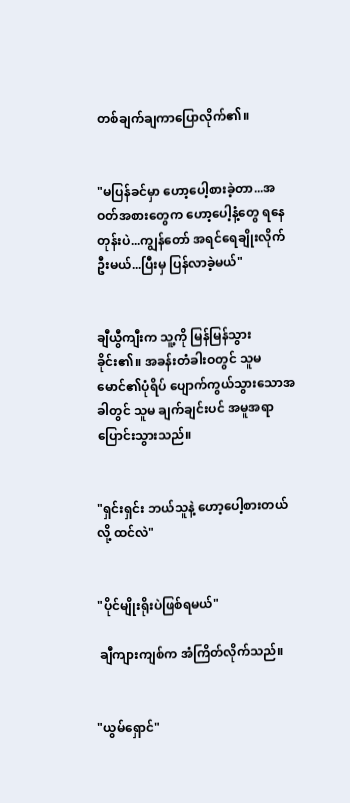တစ်ချက်ချကာပြောလိုက်၏။


"မပြန်ခင်မှာ ဟော့ပေါ့စားခဲ့တာ...အဝတ်အစားတွေက ဟော့ပေါ့နံ့တွေ ရနေတုန်းပဲ...ကျွန်တော် အရင်ရေချိုးလိုက်ဦးမယ်...ပြီးမှ ပြန်လာခဲ့မယ်"


ချီယွီကျီးက သူ့ကို မြန်မြန်သွားခိုင်း၏။ အခန်းတံခါးဝတွင် သူမမောင်၏ပုံရိပ် ပျောက်ကွယ်သွားသောအခါတွင် သူမ ချက်ချင်းပင် အမူအရာပြောင်းသွားသည်။


"ရှင်းရှင်း ဘယ်သူနဲ့ ဟော့ပေါ့စားတယ်လို့ ထင်လဲ"


"ပိုင်မျိုးရိုးပဲဖြစ်ရမယ်"

 ချီကျားကျစ်က အံကြိတ်လိုက်သည်။


"ယွမ်ရှောင်"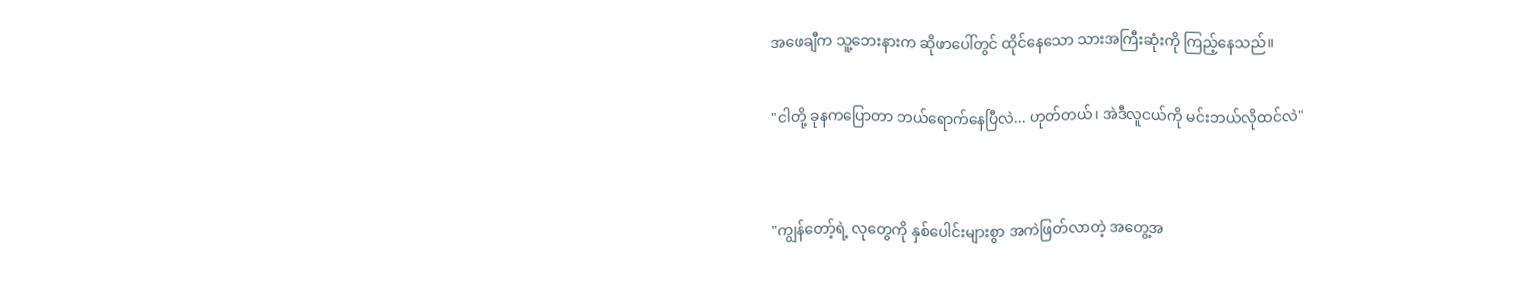အဖေချီက သူ့ဘေးနားက ဆိုဖာပေါ်တွင် ထိုင်နေသော သားအကြီးဆုံးကို ကြည့်နေသည်။

"ငါတို့ ခုနကပြောတာ ဘယ်ရောက်နေပြီလဲ... ဟုတ်တယ်၊ အဲဒီလူငယ်ကို မင်းဘယ်လိုထင်လဲ"


"ကျွန်တော့်ရဲ့ လုတွေကို နှစ်ပေါင်းများစွာ အကဲဖြတ်လာတဲ့ အတွေ့အ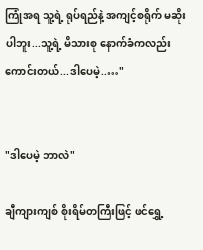ကြုံအရ သူ့ရဲ့ ရုပ်ရည်နဲ့ အကျင့်စရိုက် မဆိုးပါဘူး...သူ့ရဲ့ မိသားစု နောက်ခံကလည်း ကောင်းတယ်...ဒါပေမဲ့..…"


"ဒါပေမဲ့ ဘာလဲ"

ချီကျားကျစ် စိုးရိမ်တကြီးဖြင့် ဖင်ရွှေ့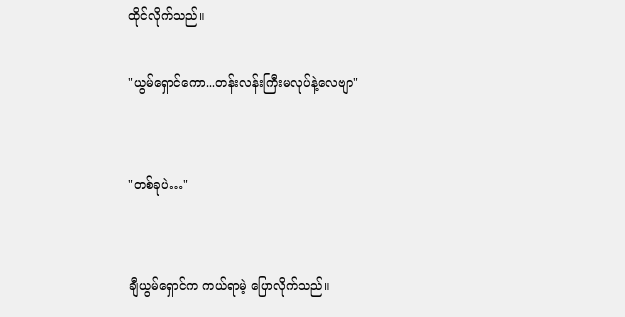ထိုင်လိုက်သည်။

"ယွမ်ရှောင်ကော...တန်းလန်းကြီးမလုပ်နဲ့လေဗျာ"


"တစ်ခုပဲ…"


ချီယွမ်ရှောင်က ကယ်ရာမဲ့ ပြောလိုက်သည်။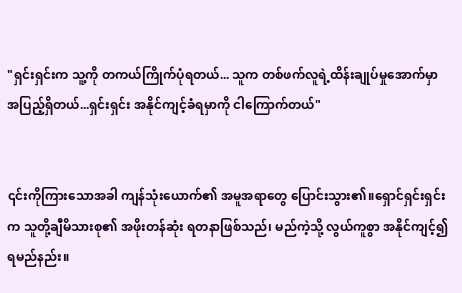"ရှင်းရှင်းက သူ့ကို တကယ်ကြိုက်ပုံရတယ်... သူက တစ်ဖက်လူရဲ့ထိန်းချုပ်မှုအောက်မှာ အပြည့်ရှိတယ်...ရှင်းရှင်း အနိုင်ကျင့်ခံရမှာကို ငါကြောက်တယ်"


၎င်းကိုကြားသောအခါ ကျန်သုံးယောက်၏ အမူအရာတွေ ပြောင်းသွား၏။ရှောင်ရှင်းရှင်းက သူတို့ချီမိသားစု၏ အဖိုးတန်ဆုံး ရတနာဖြစ်သည်၊ မည်ကဲ့သို့ လွယ်ကူစွာ အနိုင်ကျင့်၍ရမည်နည်း။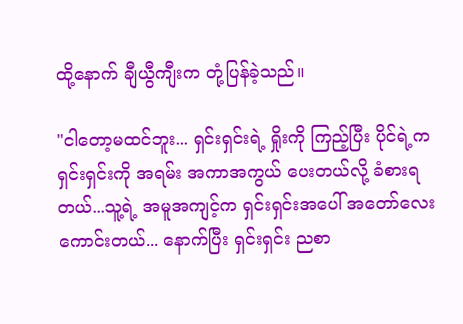ထို့နောက် ချီယွီကျီးက တုံ့ပြန်ခဲ့သည်။

"ငါတော့မထင်ဘူး... ရှင်းရှင်းရဲ့ ရှိုးကို ကြည့်ပြီး ပိုင်ရဲ့က ရှင်းရှင်းကို အရမ်း အကာအကွယ် ပေးတယ်လို့ ခံစားရတယ်...သူ့ရဲ့ အမူအကျင့်က ရှင်းရှင်းအပေါ် အတော်လေးကောင်းတယ်... နောက်ပြီး ရှင်းရှင်း ညစာ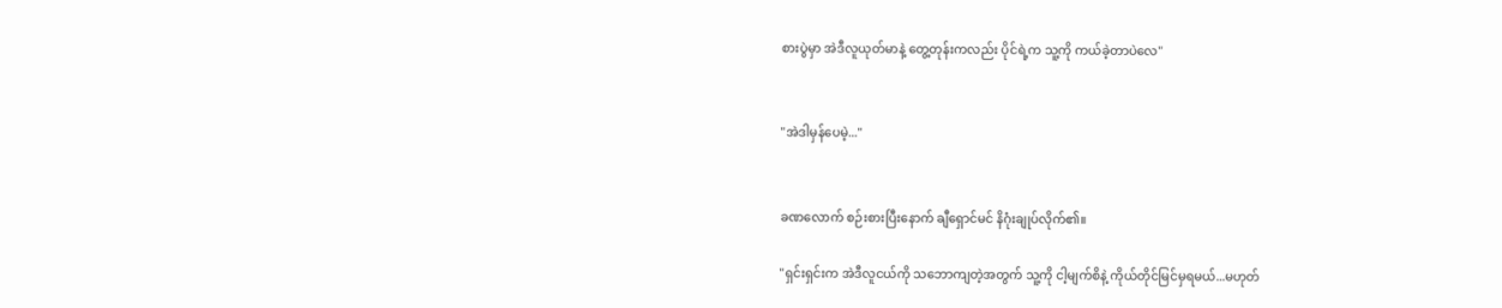စားပွဲမှာ အဲဒီလူယုတ်မာနဲ့ တွေ့တုန်းကလည်း ပိုင်ရဲ့က သူ့ကို ကယ်ခဲ့တာပဲလေ"


"အဲဒါမှန်ပေမဲ့..."


ခဏလောက် စဉ်းစားပြီးနောက် ချီရှောင်မင် နိဂုံးချုပ်လိုက်၏။

"ရှင်းရှင်းက အဲဒီလူငယ်ကို သဘောကျတဲ့အတွက် သူ့ကို ငါ့မျက်စိနဲ့ ကိုယ်တိုင်မြင်မှရမယ်...မဟုတ်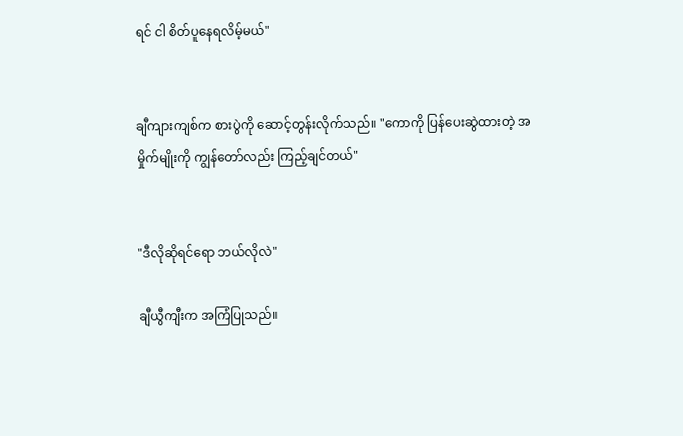ရင် ငါ စိတ်ပူနေရလိမ့်မယ်"


ချီကျားကျစ်က စားပွဲကို ဆောင့်တွန်းလိုက်သည်။ "ကောကို ပြန်ပေးဆွဲထားတဲ့ အမှိုက်မျိုးကို ကျွန်တော်လည်း ကြည့်ချင်တယ်"


"ဒီလိုဆိုရင်ရော ဘယ်လိုလဲ"

ချီယွီကျီးက အကြံပြုသည်။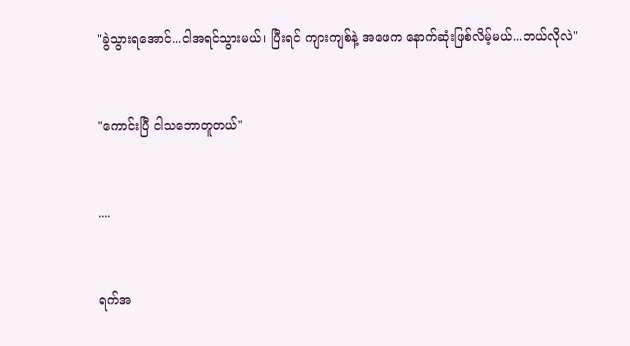"ခွဲသွားရအောင်...ငါအရင်သွားမယ်၊ ပြီးရင် ကျားကျစ်နဲ့ အဖေက နောက်ဆုံးဖြစ်လိမ့်မယ်...ဘယ်လိုလဲ"


"ကောင်းပြီ ငါသဘောတူတယ်"


....


ရက်အ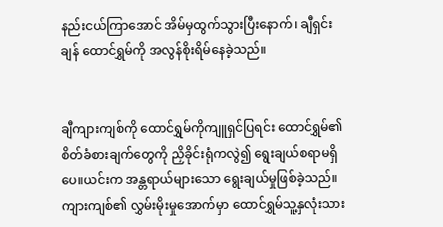နည်းငယ်ကြာအောင် အိမ်မှထွက်သွားပြီးနောက်၊ ချီရှင်းချန် ထောင်ရွှမ်ကို အလွန်စိုးရိမ်နေခဲ့သည်။


ချီကျားကျစ်ကို ထောင်ရွှမ်ကိုကျူရှင်ပြရင်း ထောင်ရွှမ်၏ စိတ်ခံစားချက်တွေကို ညှိခိုင်းရုံကလွဲ၍ ရွေးချယ်စရာမရှိပေ။ယင်းက အန္တရာယ်များသော ရွေးချယ်မှုဖြစ်ခဲ့သည်။ကျားကျစ်၏ လွှမ်းမိုးမှုအောက်မှာ ထောင်ရွှမ်သူ့နှလုံးသား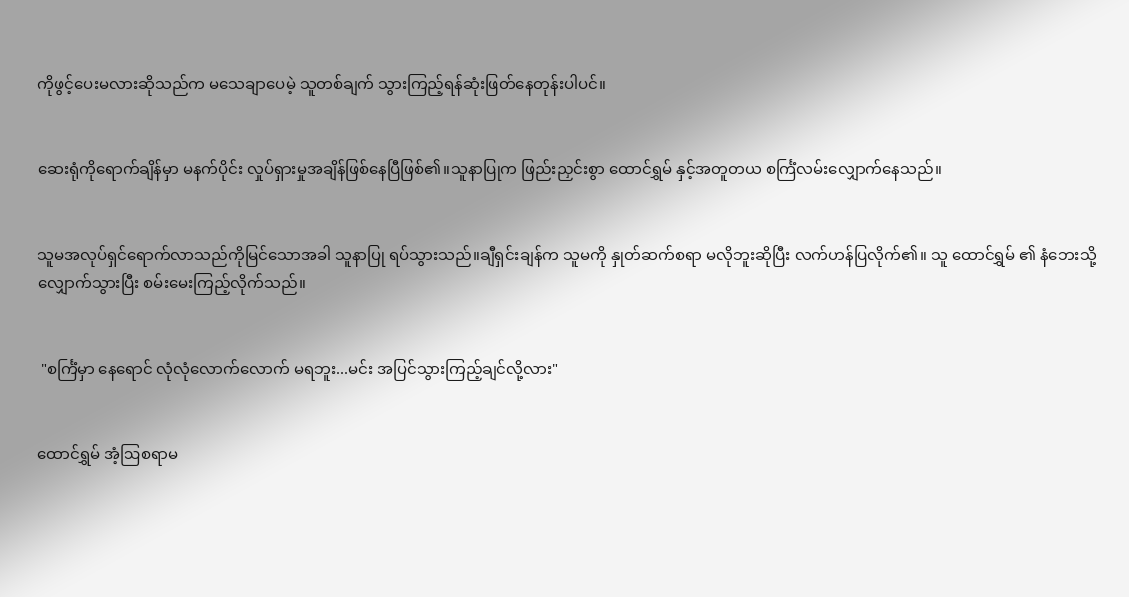ကိုဖွင့်ပေးမလားဆိုသည်က မသေချာပေမဲ့ သူတစ်ချက် သွားကြည့်ရန်ဆုံးဖြတ်နေတုန်းပါပင်။


ဆေးရုံကိုရောက်ချိန်မှာ မနက်ပိုင်း လှုပ်ရှားမှုအချိန်ဖြစ်နေပြီဖြစ်၏။သူနာပြုက ဖြည်းညှင်းစွာ ထောင်ရွှမ် နှင့်အတူတယ စင်္ကြံလမ်းလျှောက်နေသည်။


သူမအလုပ်ရှင်ရောက်လာသည်ကိုမြင်သောအခါ သူနာပြု ရပ်သွားသည်။ချီရှင်းချန်က သူမကို နှုတ်ဆက်စရာ မလိုဘူးဆိုပြီး လက်ဟန်ပြလိုက်၏။ သူ ထောင်ရွှမ် ၏ နံဘေးသို့ လျှောက်သွားပြီး စမ်းမေးကြည့်လိုက်သည်။


 "စင်္ကြံမှာ နေရောင် လုံလုံလောက်လောက် မရဘူး...မင်း အပြင်သွားကြည့်ချင်လို့လား"


ထောင်ရွှမ် အံ့ဩစရာမ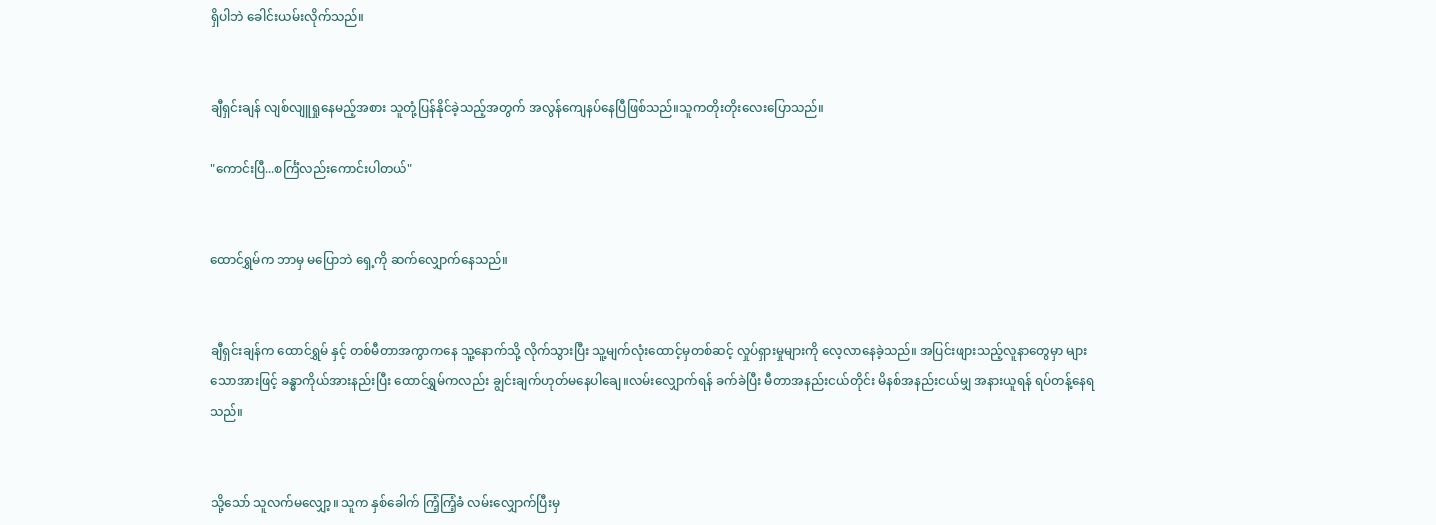ရှိပါဘဲ ခေါင်းယမ်းလိုက်သည်။


ချီရှင်းချန် လျစ်လျူရှုနေမည့်အစား သူတုံ့ပြန်နိုင်ခဲ့သည့်အတွက် အလွန်ကျေနပ်နေပြီဖြစ်သည်။သူကတိုးတိုးလေးပြောသည်။

"ကောင်းပြီ...စင်္ကြံလည်းကောင်းပါတယ်"


ထောင်ရွှမ်က ဘာမှ မပြောဘဲ ရှေ့ကို ဆက်လျှောက်နေသည်။


ချီရှင်းချန်က ထောင်ရွှမ် နှင့် တစ်မီတာအကွာကနေ သူ့နောက်သို့ လိုက်သွားပြီး သူ့မျက်လုံးထောင့်မှတစ်ဆင့် လှုပ်ရှားမှုများကို လေ့လာနေခဲ့သည်။ အပြင်းဖျားသည့်လူနာတွေမှာ များသောအားဖြင့် ခန္ဓာကိုယ်အားနည်းပြီး ထောင်ရွှမ်ကလည်း ချွင်းချက်ဟုတ်မနေပါချေ။လမ်းလျှောက်ရန် ခက်ခဲပြီး မီတာအနည်းငယ်တိုင်း မိနစ်အနည်းငယ်မျှ အနားယူရန် ရပ်တန့်နေရသည်။


သို့သော် သူလက်မလျှော့။ သူက နှစ်ခေါက် ကြံ့ကြံ့ခံ လမ်းလျှောက်ပြီးမှ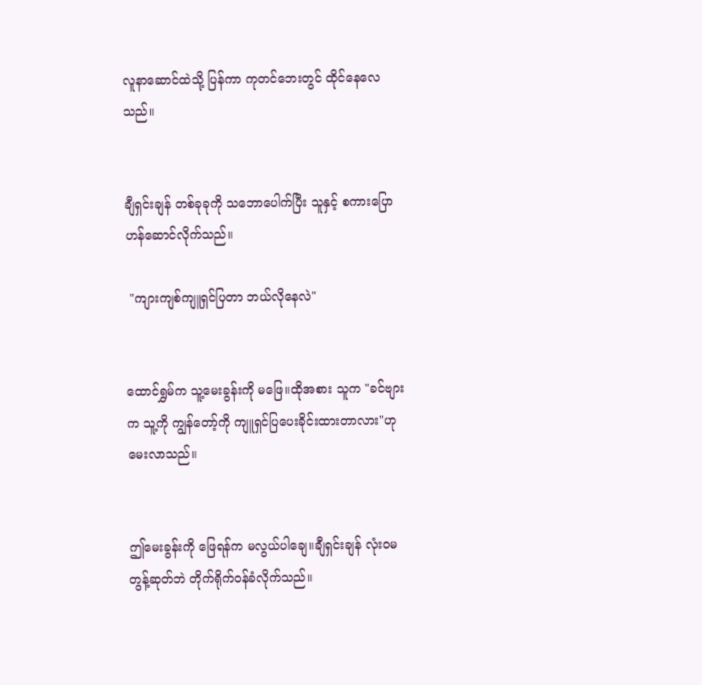လူနာဆောင်ထဲသို့ ပြန်ကာ ကုတင်ဘေးတွင် ထိုင်နေလေသည်။


ချီရှင်းချန် တစ်ခုခုကို သဘောပေါက်ပြီး သူနှင့် စကားပြောဟန်ဆောင်လိုက်သည်။

 "ကျားကျစ်ကျူရှင်ပြတာ ဘယ်လိုနေလဲ"


ထောင်ရွှမ်က သူ့မေးခွန်းကို မဖြေ။ထိုအစား သူက "ခင်ဗျားက သူ့ကို ကျွန်တော့်ကို ကျူရှင်ပြပေးခိုင်းထားတာလား"ဟု မေးလာသည်။


ဤမေးခွန်းကို ဖြေရန်က မလွယ်ပါချေ။ချီရှင်းချန် လုံးဝမတွန့်ဆုတ်ဘဲ တိုက်ရိုက်ဝန်ခံလိုက်သည်။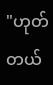"ဟုတ်တယ်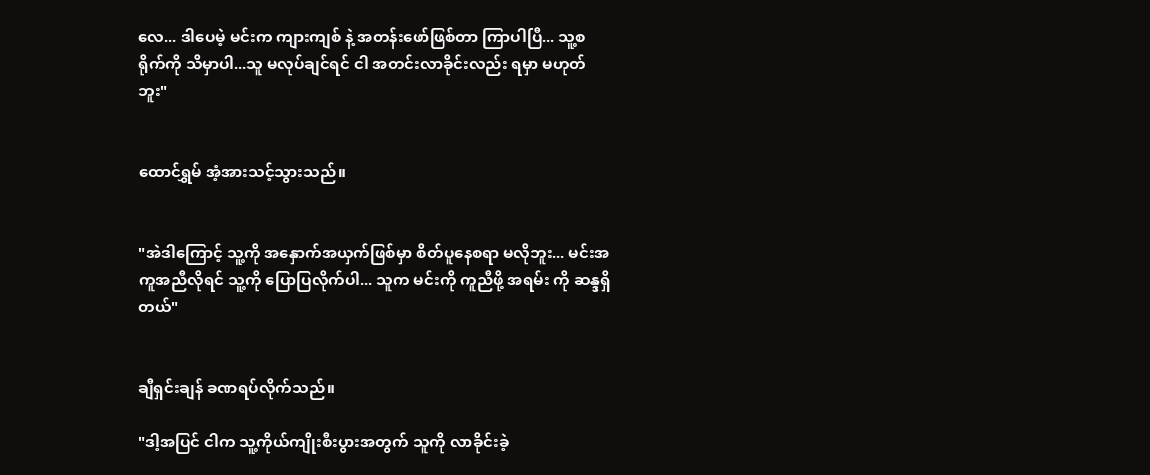လေ... ဒါပေမဲ့ မင်းက ကျားကျစ် နဲ့ အတန်းဖော်ဖြစ်တာ ကြာပါပြီ... သူ့စရိုက်ကို သိမှာပါ...သူ မလုပ်ချင်ရင် ငါ အတင်းလာခိုင်းလည်း ရမှာ မဟုတ်ဘူး"


ထောင်ရွှမ် အံ့အားသင့်သွားသည်။


"အဲဒါကြောင့် သူ့ကို အနှောက်အယှက်ဖြစ်မှာ စိတ်ပူနေစရာ မလိုဘူး... မင်းအကူအညီလိုရင် သူ့ကို ပြောပြလိုက်ပါ... သူက မင်းကို ကူညီဖို့ အရမ်း ကို ဆန္ဒရှိတယ်"


ချီရှင်းချန် ခဏရပ်လိုက်သည်။

"ဒါ့အပြင် ငါက သူ့ကိုယ်ကျိုးစီးပွားအတွက် သူကို လာခိုင်းခဲ့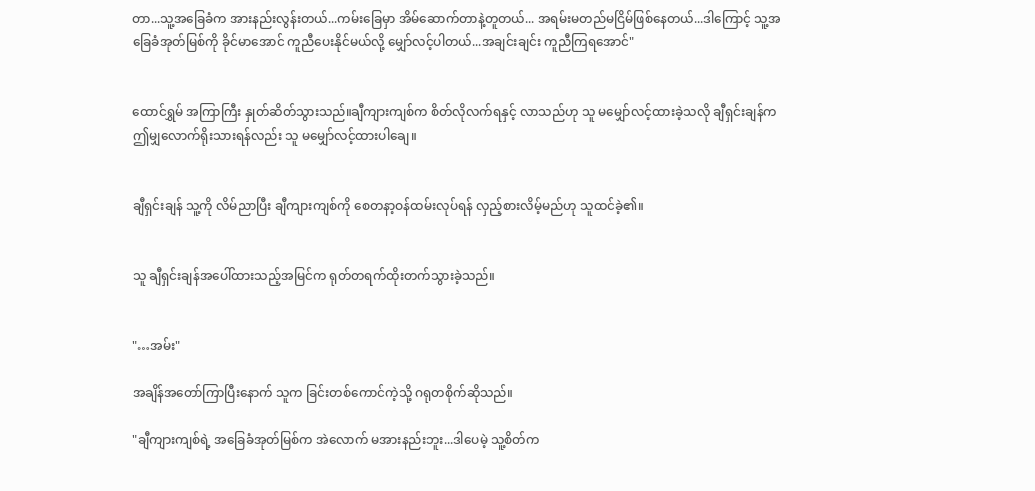တာ...သူ့အခြေခံက အားနည်းလွန်းတယ်...ကမ်းခြေမှာ အိမ်ဆောက်တာနဲ့တူတယ်... အရမ်းမတည်မငြိမ်ဖြစ်နေတယ်...ဒါကြောင့် သူ့အခြေခံအုတ်မြစ်ကို ခိုင်မာအောင် ကူညီပေးနိုင်မယ်လို့ မျှော်လင့်ပါတယ်...အချင်းချင်း ကူညီကြရအောင်"


ထောင်ရွှမ် အကြာကြီး နှုတ်ဆိတ်သွားသည်။ချီကျားကျစ်က စိတ်လိုလက်ရနှင့် လာသည်ဟု သူ မမျှော်လင့်ထားခဲ့သလို ချီရှင်းချန်က ဤမျှလောက်ရိုးသားရန်လည်း သူ မမျှော်လင့်ထားပါချေ။


ချီရှင်းချန် သူ့ကို လိမ်ညာပြီး ချီကျားကျစ်ကို စေတနာ့ဝန်ထမ်းလုပ်ရန် လှည့်စားလိမ့်မည်ဟု သူထင်ခဲ့၏။


သူ ချီရှင်းချန်အပေါ်ထားသည့်အမြင်က ရုတ်တရက်ထိုးတက်သွားခဲ့သည်။


"…အမ်း"

အချိန်အတော်ကြာပြီးနောက် သူက ခြင်းတစ်ကောင်ကဲ့သို့ ဂရုတစိုက်ဆိုသည်။

"ချီကျားကျစ်ရဲ့ အခြေခံအုတ်မြစ်က အဲလောက် မအားနည်းဘူး...ဒါပေမဲ့ သူ့စိတ်က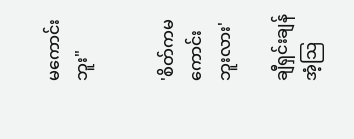မကောင်းဘူး"


'စိတ်ကမကောင်းဘူးလား'

ချီရှင်းချန် အံ့သြ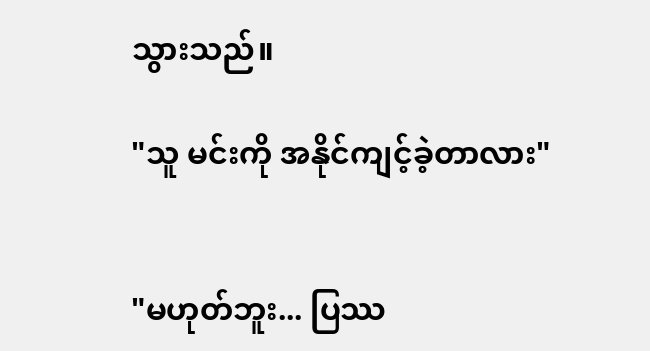သွားသည်။

"သူ မင်းကို အနိုင်ကျင့်ခဲ့တာလား"


"မဟုတ်ဘူး... ပြဿ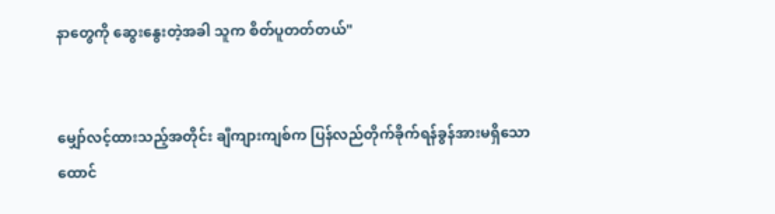နာတွေကို ဆွေးနွေးတဲ့အခါ သူက စိတ်ပူတတ်တယ်"


မျှော်လင့်ထားသည့်အတိုင်း ချီကျားကျစ်က ပြန်လည်တိုက်ခိုက်ရန်ခွန်အားမရှိသော ထောင်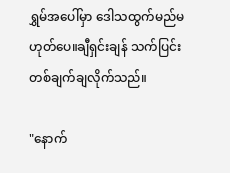ရွှမ်အပေါ်မှာ ဒေါသထွက်မည်မဟုတ်ပေ။ချီရှင်းချန် သက်ပြင်းတစ်ချက်ချလိုက်သည်။

"နောက်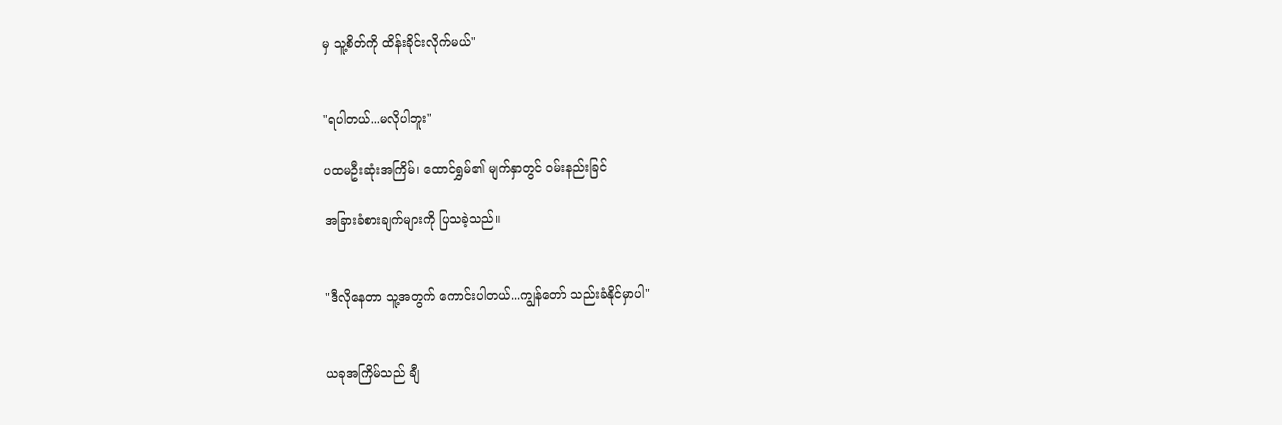မှ သူ့စိတ်ကို ထိန်းခိုင်းလိုက်မယ်"


"ရပါတယ်...မလိုပါဘူး"

ပထမဦးဆုံးအကြိမ်၊ ထောင်ရွှမ်၏ မျက်နှာတွင် ဝမ်းနည်းခြင်

အခြားခံစားချက်များကို ပြသခဲ့သည်။


"ဒီလိုနေတာ သူ့အတွက် ကောင်းပါတယ်...ကျွန်တော် သည်းခံနိုင်မှာပါ"


ယခုအကြိမ်သည် ချီ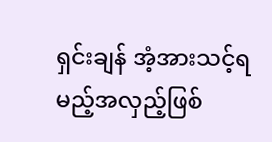ရှင်းချန် အံ့အားသင့်ရမည့်အလှည့်ဖြစ်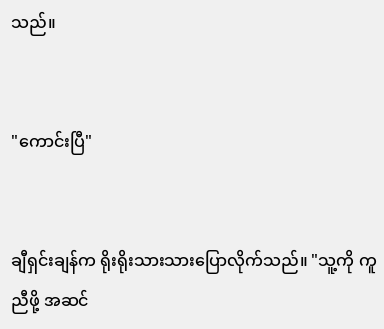သည်။


"ကောင်းပြီ"


ချီရှင်းချန်က ရိုးရိုးသားသားပြောလိုက်သည်။ "သူ့ကို ကူညီဖို့ အဆင်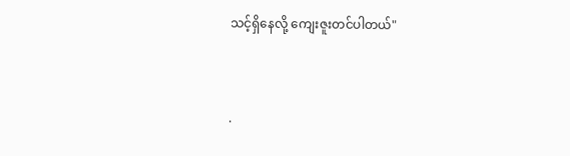သင့်ရှိနေလို့ ကျေးဇူးတင်ပါတယ်"


.